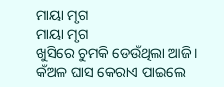ମାୟା ମୃଗ
ମାୟା ମୃଗ
ଖୁସିରେ ଚୁମକି ଡେଉଁଥିଲା ଆଜି।
କଁଅଳ ଘାସ କେରାଏ ପାଇଲେ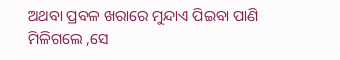ଅଥବା ପ୍ରବଳ ଖରାରେ ମୁନ୍ଦାଏ ପିଇବା ପାଣି ମିଳିଗଲେ ,ସେ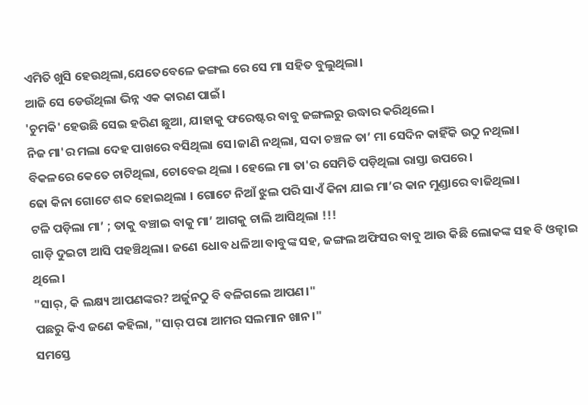ଏମିତି ଖୁସି ହେଉଥିଲା,ଯେତେବେଳେ ଜଙ୍ଗଲ ରେ ସେ ମା ସହିତ ବୁଲୁଥିଲା।
ଆଜି ସେ ଡେଉଁଥିଲା ଭିନ୍ନ ଏକ କାରଣ ପାଇଁ।
'ଚୁମକି' ହେଉଛି ସେଇ ହରିଣ ଛୁଆ, ଯାହାକୁ ଫରେଷ୍ଟର ବାବୁ ଜଙ୍ଗଲରୁ ଉଦ୍ଧାର କରିଥିଲେ।
ନିଜ ମା'ର ମଲା ଦେହ ପାଖରେ ବସିଥିଲା ସେ।ଜାଣି ନଥିଲା, ସଦା ଚଞ୍ଚଳ ତା’ ମା ସେଦିନ କାହିଁକି ଉଠୁ ନଥିଲା।
ବିକଳରେ କେତେ ଚାଟିଥିଲା, ଚୋବେଇ ଥିଲା । ହେଲେ ମା ତା'ର ସେମିତି ପଡ଼ିଥିଲା ରାସ୍ତା ଉପରେ।
ଢୋ କିନା ଗୋଟେ ଶବ୍ଦ ହୋଇଥିଲା । ଗୋଟେ ନିଆଁ ଝୁଲ ପରି ସାଏଁ କିନା ଯାଇ ମା’ର କାନ ମୁଣ୍ଡାରେ ବାଜିଥିଲା।
ଟଳି ପଡ଼ିଲା ମା’ ; ତାକୁ ବଞ୍ଚାଇ ବାକୁ ମା’ ଆଗକୁ ଚାଲି ଆସିଥିଲା !!!
ଗାଡ଼ି ଦୁଇଟା ଆସି ପହଞ୍ଚିଥିଲା। ଜଣେ ଧୋବ ଧଳିଆ ବାବୁଙ୍କ ସହ, ଜଙ୍ଗଲ ଅଫିସର ବାବୁ ଆଉ କିଛି ଲୋକଙ୍କ ସହ ବି ଓଳ୍ହାଇ ଥିଲେ।
"ସାର୍, କି ଲକ୍ଷ୍ୟ ଆପଣଙ୍କର? ଅର୍ଜୁନଠୁ ବି ବଳିଗଲେ ଆପଣ।"
ପଛରୁ କିଏ ଜଣେ କହିଲା, "ସାର୍ ପରା ଆମର ସଲମାନ ଖାନ।"
ସମସ୍ତେ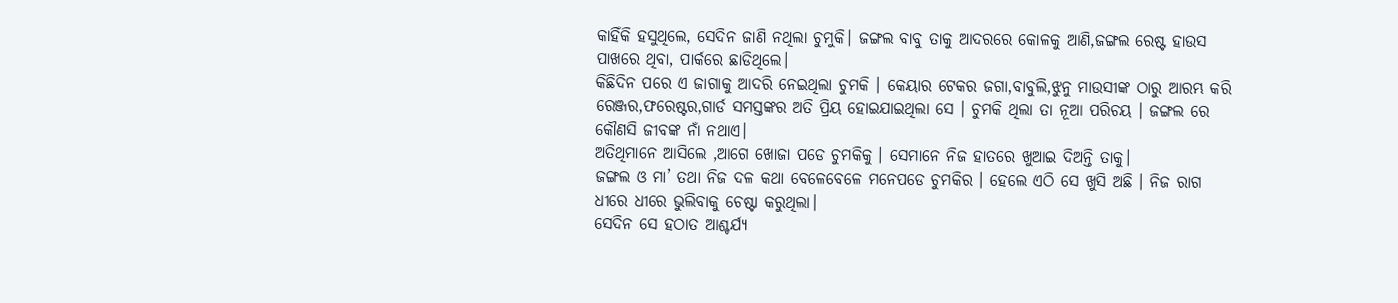କାହିଁକି ହସୁଥିଲେ, ସେଦିନ ଜାଣି ନଥିଲା ଚୁମୁକି। ଜଙ୍ଗଲ ବାବୁ ତାକୁ ଆଦରରେ କୋଳକୁ ଆଣି,ଜଙ୍ଗଲ ରେଷ୍ଟ ହାଉସ ପାଖରେ ଥିବା, ପାର୍କରେ ଛାଡିଥିଲେ।
କିଛିଦିନ ପରେ ଏ ଜାଗାକୁ ଆଦରି ନେଇଥିଲା ଚୁମକି । କେୟାର ଟେକର ଜଗା,ବାବୁଲି,ଝୁନୁ ମାଉସୀଙ୍କ ଠାରୁ ଆରମ୍ଭ କରି ରେଞ୍ଜର,ଫରେଷ୍ଟର,ଗାର୍ଡ ସମସ୍ତଙ୍କର ଅତି ପ୍ରିୟ ହୋଇଯାଇଥିଲା ସେ । ଚୁମକି ଥିଲା ତା ନୂଆ ପରିଚୟ । ଜଙ୍ଗଲ ରେ କୌଣସି ଜୀବଙ୍କ ନାଁ ନଥାଏ।
ଅତିଥିମାନେ ଆସିଲେ ,ଆଗେ ଖୋଜା ପଡେ ଚୁମକିକୁ । ସେମାନେ ନିଜ ହାତରେ ଖୁଆଇ ଦିଅନ୍ତି ତାକୁ।
ଜଙ୍ଗଲ ଓ ମା’ ତଥା ନିଜ ଦଳ କଥା ବେଳେବେଳେ ମନେପଡେ ଚୁମକିର । ହେଲେ ଏଠି ସେ ଖୁସି ଅଛି । ନିଜ ରାଗ ଧୀରେ ଧୀରେ ଭୁଲିବାକୁ ଚେଷ୍ଟା କରୁଥିଲା।
ସେଦିନ ସେ ହଠାତ ଆଶ୍ଚର୍ଯ୍ୟ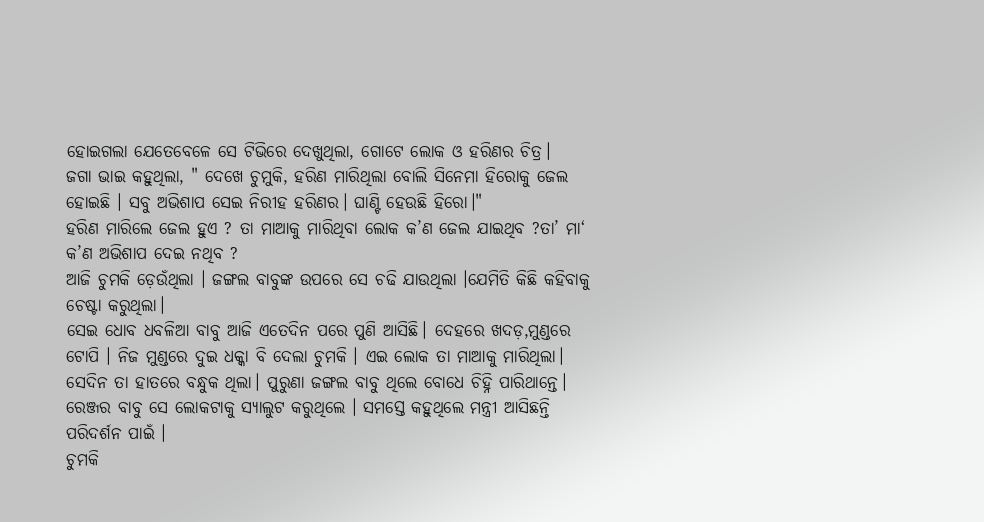ହୋଇଗଲା ଯେତେବେଳେ ସେ ଟିଭିରେ ଦେଖୁଥିଲା, ଗୋଟେ ଲୋକ ଓ ହରିଣର ଚିତ୍ର।
ଜଗା ଭାଇ କହୁଥିଲା, " ଦେଖେ ଚୁମୁକି, ହରିଣ ମାରିଥିଲା ବୋଲି ସିନେମା ହିରୋକୁ ଜେଲ ହୋଇଛି । ସବୁ ଅଭିଶାପ ସେଇ ନିରୀହ ହରିଣର। ଘାଣ୍ଟି ହେଉଛି ହିରୋ।"
ହରିଣ ମାରିଲେ ଜେଲ ହୁଏ ? ତା ମାଆକୁ ମାରିଥିବା ଲୋକ କ’ଣ ଜେଲ ଯାଇଥିବ ?ତା’ ମା‘ କ’ଣ ଅଭିଶାପ ଦେଇ ନଥିବ ?
ଆଜି ଚୁମକି ଡ଼େଉଁଥିଲା । ଜଙ୍ଗଲ ବାବୁଙ୍କ ଉପରେ ସେ ଚଢି ଯାଉଥିଲା ।ଯେମିତି କିଛି କହିବାକୁ ଚେଷ୍ଟା କରୁଥିଲା।
ସେଇ ଧୋବ ଧବଳିଆ ବାବୁ ଆଜି ଏତେଦିନ ପରେ ପୁଣି ଆସିଛି। ଦେହରେ ଖଦଡ଼,ମୁଣ୍ଡରେ ଟୋପି । ନିଜ ମୁଣ୍ଡରେ ଦୁଇ ଧକ୍କା ବି ଦେଲା ଚୁମକି । ଏଇ ଲୋକ ତା ମାଆକୁ ମାରିଥିଲା। ସେଦିନ ତା ହାତରେ ବନ୍ଧୁକ ଥିଲା। ପୁରୁଣା ଜଙ୍ଗଲ ବାବୁ ଥିଲେ ବୋଧେ ଚିହ୍ନି ପାରିଥାନ୍ତେ।
ରେଞ୍ଜର ବାବୁ ସେ ଲୋକଟାକୁ ସ୍ୟାଲୁଟ କରୁଥିଲେ । ସମସ୍ତେ କହୁଥିଲେ ମନ୍ତ୍ରୀ ଆସିଛନ୍ତି ପରିଦର୍ଶନ ପାଇଁ ।
ଚୁମକି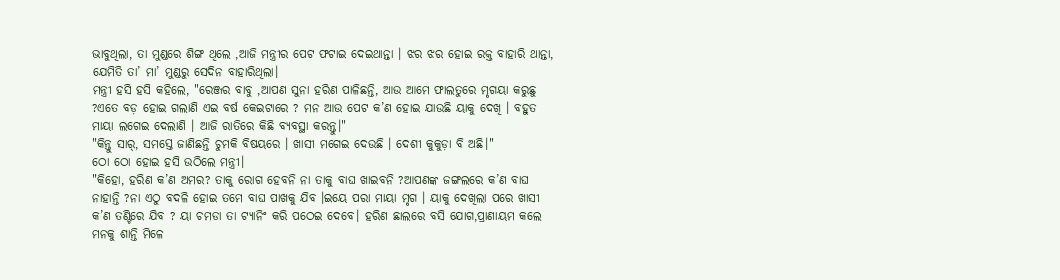ଭାବୁଥିଲା, ତା ମୁଣ୍ଡରେ ଶିଙ୍ଗ ଥିଲେ ,ଆଜି ମନ୍ତ୍ରୀର ପେଟ ଫଟାଇ ଦେଇଥାନ୍ତା । ଝର ଝର ହୋଇ ରକ୍ତ ବାହାରି ଥାନ୍ତା, ଯେମିତି ତା’ ମା’ ମୁଣ୍ଡରୁ ସେଦିନ ବାହାରିଥିଲା।
ମନ୍ତ୍ରୀ ହସି ହସି କହିଲେ, "ରେଞ୍ଜର ବାବୁ ,ଆପଣ ସୁନା ହରିଣ ପାଳିଛନ୍ତି, ଆଉ ଆମେ ଫାଲତୁରେ ମୃଗୟା କରୁଛୁ ?ଏତେ ବଡ଼ ହୋଇ ଗଲାଣି ଏଇ ବର୍ଷ କେଇଟାରେ ? ମନ ଆଉ ପେଟ କ’ଣ ହୋଇ ଯାଉଛି ୟାକୁ ଦେଖି । ବହୁତ ମାୟା ଲଗେଇ ଦେଲାଣି । ଆଜି ରାତିରେ କିଛି ବ୍ୟବସ୍ଥା କରନ୍ତୁ।"
"କିନ୍ତୁ ସାର୍, ସମସ୍ତେ ଜାଣିଛନ୍ତି ଚୁମକି ବିଷୟରେ । ଖାସୀ ମଗେଇ ଦେଉଛି । ଦେଶୀ କୁକୁଡ଼ା ବି ଅଛି।"
ଠୋ ଠୋ ହୋଇ ହସି ଉଠିଲେ ମନ୍ତ୍ରୀ।
"କିହୋ, ହରିଣ କ’ଣ ଅମର? ତାକୁ ରୋଗ ହେବନି ନା ତାକୁ ବାଘ ଖାଇବନି ?ଆପଣଙ୍କ ଜଙ୍ଗଲରେ କ’ଣ ବାଘ ନାହାନ୍ତି ?ନା ଏଠୁ ବଦଳି ହୋଇ ତମେ ବାଘ ପାଖକୁ ଯିବ ।ଇୟେ ପରା ମାୟା ମୃଗ । ୟାକୁ ଦେଖିଲା ପରେ ଖାସୀ କ’ଣ ତଣ୍ଟିରେ ଯିବ ? ୟା ଚମଡା ତା ଟ୍ୟାନିଂ କରି ପଠେଇ ଦେବେ। ହରିଣ ଛାଲରେ ବସି ଯୋଗ,ପ୍ରାଣାୟମ କଲେ ମନକୁ ଶାନ୍ତି ମିଳେ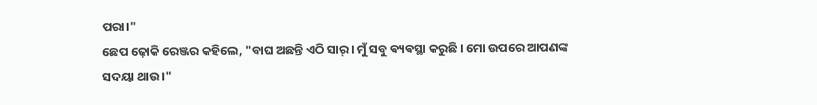ପରା।"
ଛେପ ଢ଼ୋକି ରେଞ୍ଜର କହିଲେ, "ବାଘ ଅଛନ୍ତି ଏଠି ସାର୍ । ମୁଁ ସବୁ ଵ୍ୟଵସ୍ଥା କରୁଛି । ମୋ ଉପରେ ଆପଣଙ୍କ ସଦୟା ଥାଉ।"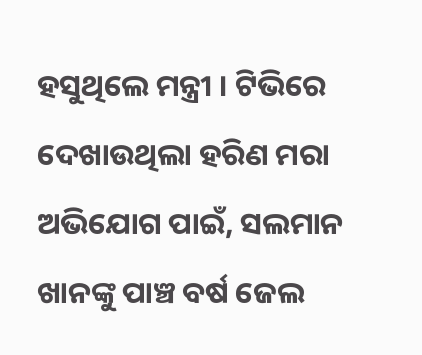ହସୁଥିଲେ ମନ୍ତ୍ରୀ । ଟିଭିରେ ଦେଖାଉଥିଲା ହରିଣ ମରା ଅଭିଯୋଗ ପାଇଁ, ସଲମାନ ଖାନଙ୍କୁ ପାଞ୍ଚ ବର୍ଷ ଜେଲ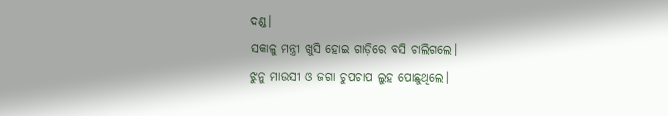ଦଣ୍ଡ।
ସକାଳୁ ମନ୍ତ୍ରୀ ଖୁସି ହୋଇ ଗାଡ଼ିରେ ବସି ଚାଲିଗଲେ।
ଝୁନୁ ମାଉସୀ ଓ ଜଗା ଚୁପଚାପ ଲୁହ ପୋଛୁଥିଲେ।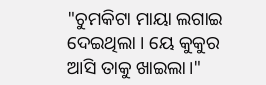"ଚୁମକିଟା ମାୟା ଲଗାଇ ଦେଇଥିଲା । ୟେ କୁକୁର ଆସି ତାକୁ ଖାଇଲା।"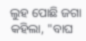ଲୁହ ପୋଛି ଜଗା କହିଲା, "ବାଘ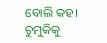ବୋଲି କହ। ଚୁମୁକିକୁ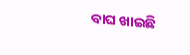ବାଘ ଖାଇଛି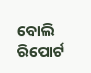ବୋଲି ରିପୋର୍ଟ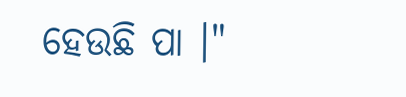ହେଉଛି ପା ।"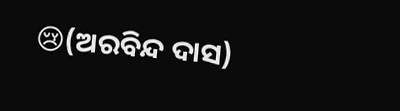😢(ଅରବିନ୍ଦ ଦାସ)